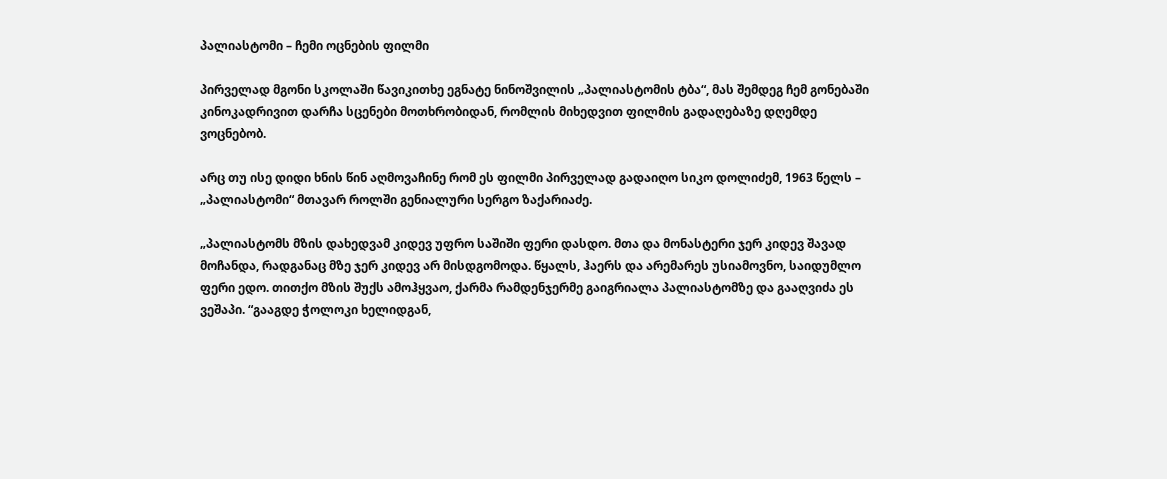პალიასტომი – ჩემი ოცნების ფილმი

პირველად მგონი სკოლაში წავიკითხე ეგნატე ნინოშვილის „პალიასტომის ტბა“, მას შემდეგ ჩემ გონებაში კინოკადრივით დარჩა სცენები მოთხრობიდან, რომლის მიხედვით ფილმის გადაღებაზე დღემდე ვოცნებობ.

არც თუ ისე დიდი ხნის წინ აღმოვაჩინე რომ ეს ფილმი პირველად გადაიღო სიკო დოლიძემ, 1963 წელს – „პალიასტომი“ მთავარ როლში გენიალური სერგო ზაქარიაძე.

„პალიასტომს მზის დახედვამ კიდევ უფრო საშიში ფერი დასდო. მთა და მონასტერი ჯერ კიდევ შავად მოჩანდა, რადგანაც მზე ჯერ კიდევ არ მისდგომოდა. წყალს, ჰაერს და არემარეს უსიამოვნო, საიდუმლო ფერი ედო. თითქო მზის შუქს ამოჰყვაო, ქარმა რამდენჯერმე გაიგრიალა პალიასტომზე და გააღვიძა ეს ვეშაპი. “გააგდე ჭოლოკი ხელიდგან,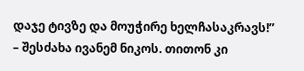დაჯე ტივზე და მოუჭირე ხელჩასაკრავს!” – შესძახა ივანემ ნიკოს. თითონ კი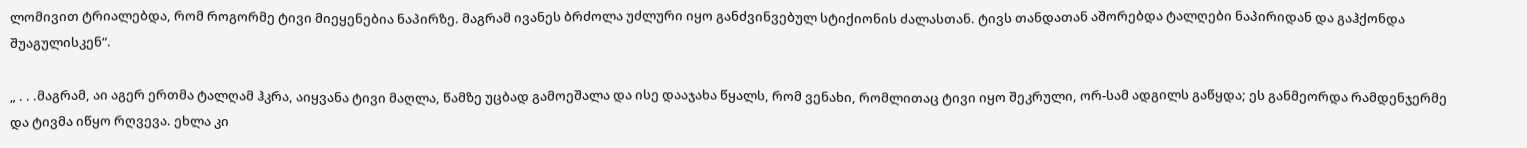ლომივით ტრიალებდა, რომ როგორმე ტივი მიეყენებია ნაპირზე. მაგრამ ივანეს ბრძოლა უძლური იყო განძვინვებულ სტიქიონის ძალასთან. ტივს თანდათან აშორებდა ტალღები ნაპირიდან და გაჰქონდა შუაგულისკენ“.

„ . . .მაგრამ, აი აგერ ერთმა ტალღამ ჰკრა, აიყვანა ტივი მაღლა, წამზე უცბად გამოეშალა და ისე დააჯახა წყალს, რომ ვენახი, რომლითაც ტივი იყო შეკრული, ორ-სამ ადგილს გაწყდა; ეს განმეორდა რამდენჯერმე და ტივმა იწყო რღვევა. ეხლა კი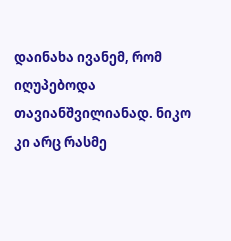დაინახა ივანემ, რომ იღუპებოდა თავიანშვილიანად. ნიკო კი არც რასმე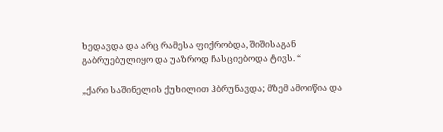ხედავდა და არც რამესა ფიქრობდა, შიშისაგან გაბრუებულიყო და უაზროდ ჩასციებოდა ტივს. “

„ქარი საშინელის ქუხილით ჰბრუნავდა; მზემ ამოიწია და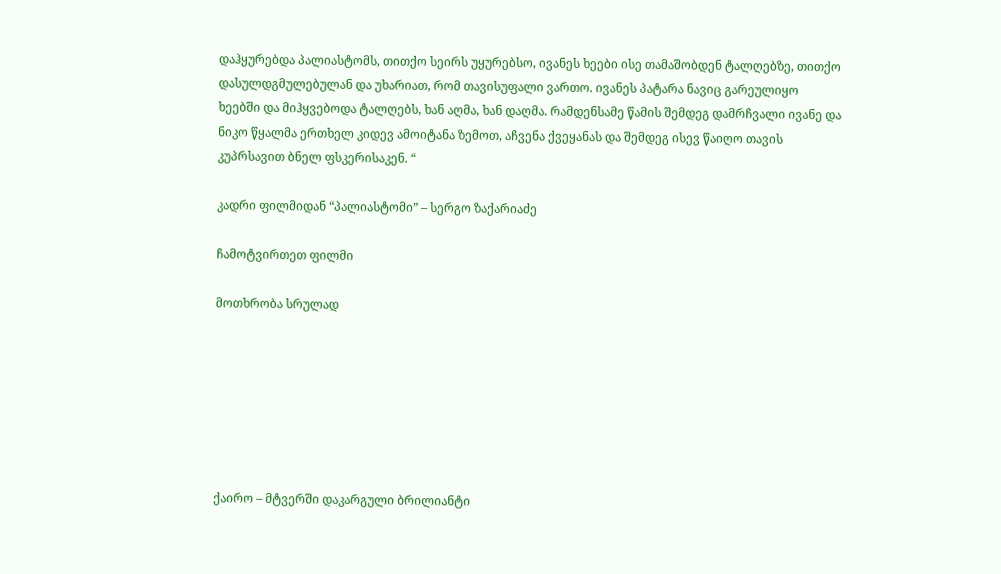დაჰყურებდა პალიასტომს, თითქო სეირს უყურებსო, ივანეს ხეები ისე თამაშობდენ ტალღებზე, თითქო დასულდგმულებულან და უხარიათ, რომ თავისუფალი ვართო. ივანეს პატარა ნავიც გარეულიყო ხეებში და მიჰყვებოდა ტალღებს, ხან აღმა, ხან დაღმა. რამდენსამე წამის შემდეგ დამრჩვალი ივანე და ნიკო წყალმა ერთხელ კიდევ ამოიტანა ზემოთ, აჩვენა ქვეყანას და შემდეგ ისევ წაიღო თავის კუპრსავით ბნელ ფსკერისაკენ. “

კადრი ფილმიდან “პალიასტომი” – სერგო ზაქარიაძე

ჩამოტვირთეთ ფილმი

მოთხრობა სრულად







ქაირო – მტვერში დაკარგული ბრილიანტი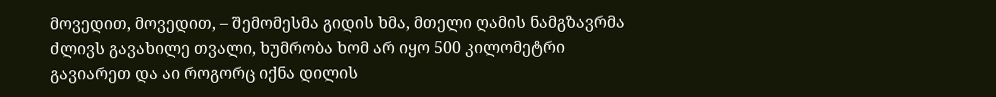მოვედით, მოვედით, – შემომესმა გიდის ხმა, მთელი ღამის ნამგზავრმა ძლივს გავახილე თვალი, ხუმრობა ხომ არ იყო 500 კილომეტრი გავიარეთ და აი როგორც იქნა დილის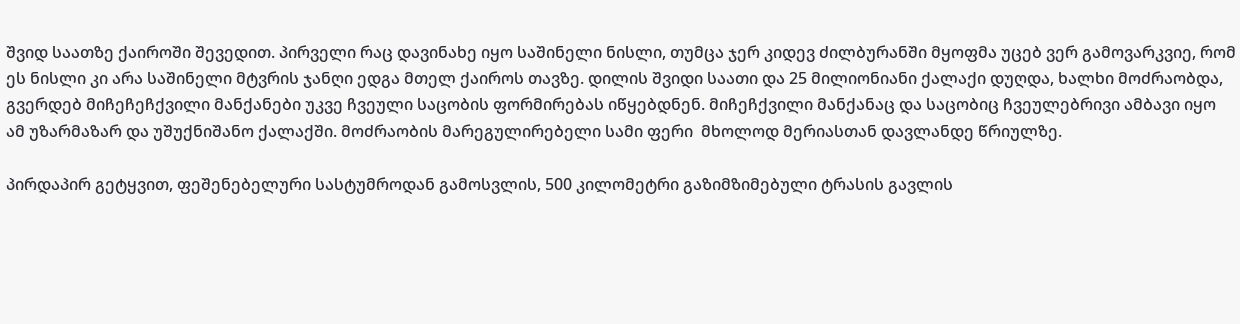შვიდ საათზე ქაიროში შევედით. პირველი რაც დავინახე იყო საშინელი ნისლი, თუმცა ჯერ კიდევ ძილბურანში მყოფმა უცებ ვერ გამოვარკვიე, რომ ეს ნისლი კი არა საშინელი მტვრის ჯანღი ედგა მთელ ქაიროს თავზე. დილის შვიდი საათი და 25 მილიონიანი ქალაქი დუღდა, ხალხი მოძრაობდა, გვერდებ მიჩეჩეჩქვილი მანქანები უკვე ჩვეული საცობის ფორმირებას იწყებდნენ. მიჩეჩქვილი მანქანაც და საცობიც ჩვეულებრივი ამბავი იყო ამ უზარმაზარ და უშუქნიშანო ქალაქში. მოძრაობის მარეგულირებელი სამი ფერი  მხოლოდ მერიასთან დავლანდე წრიულზე.

პირდაპირ გეტყვით, ფეშენებელური სასტუმროდან გამოსვლის, 500 კილომეტრი გაზიმზიმებული ტრასის გავლის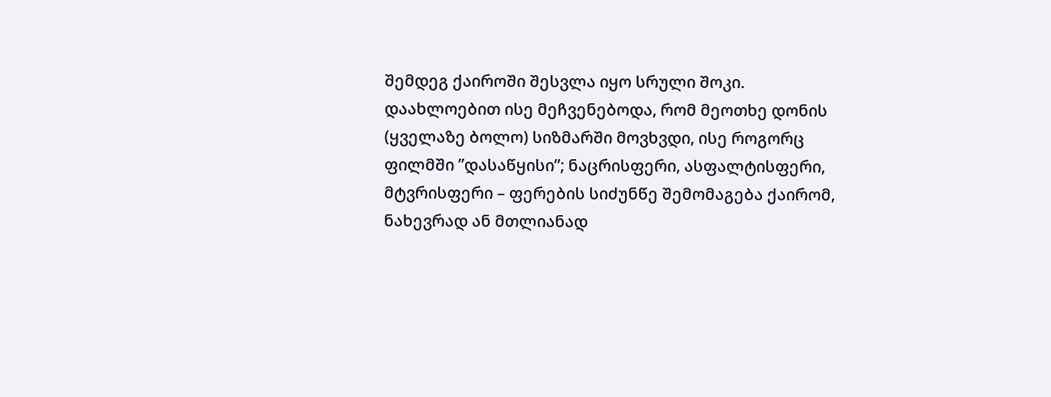შემდეგ ქაიროში შესვლა იყო სრული შოკი. დაახლოებით ისე მეჩვენებოდა, რომ მეოთხე დონის (ყველაზე ბოლო) სიზმარში მოვხვდი, ისე როგორც ფილმში ”დასაწყისი”; ნაცრისფერი, ასფალტისფერი, მტვრისფერი – ფერების სიძუნწე შემომაგება ქაირომ, ნახევრად ან მთლიანად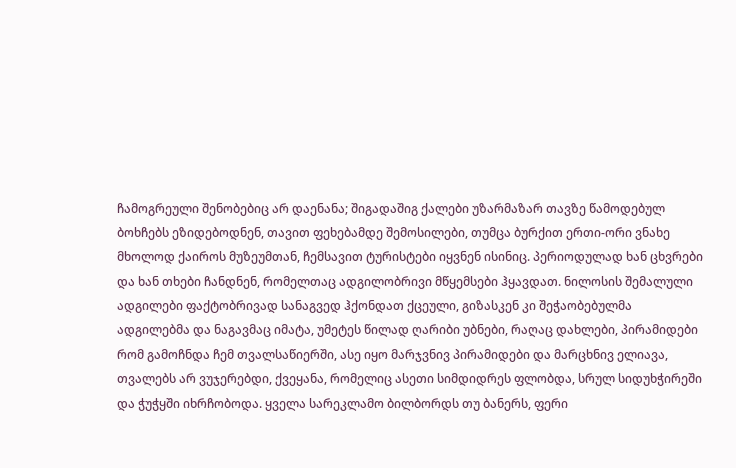ჩამოგრეული შენობებიც არ დაენანა; შიგადაშიგ ქალები უზარმაზარ თავზე წამოდებულ ბოხჩებს ეზიდებოდნენ, თავით ფეხებამდე შემოსილები, თუმცა ბურქით ერთი-ორი ვნახე მხოლოდ ქაიროს მუზეუმთან, ჩემსავით ტურისტები იყვნენ ისინიც. პერიოდულად ხან ცხვრები და ხან თხები ჩანდნენ, რომელთაც ადგილობრივი მწყემსები ჰყავდათ. ნილოსის შემალული ადგილები ფაქტობრივად სანაგვედ ჰქონდათ ქცეული, გიზასკენ კი შეჭაობებულმა ადგილებმა და ნაგავმაც იმატა, უმეტეს წილად ღარიბი უბნები, რაღაც დახლები, პირამიდები რომ გამოჩნდა ჩემ თვალსაწიერში, ასე იყო მარჯვნივ პირამიდები და მარცხნივ ელიავა, თვალებს არ ვუჯერებდი, ქვეყანა, რომელიც ასეთი სიმდიდრეს ფლობდა, სრულ სიდუხჭირეში და ჭუჭყში იხრჩობოდა. ყველა სარეკლამო ბილბორდს თუ ბანერს, ფერი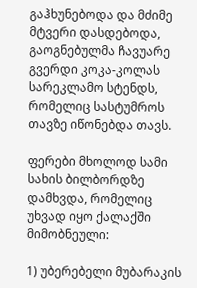გაჰხუნებოდა და მძიმე მტვერი დასდებოდა, გაოგნებულმა ჩავუარე გვერდი კოკა-კოლას სარეკლამო სტენდს, რომელიც სასტუმროს თავზე იწონებდა თავს.

ფერები მხოლოდ სამი სახის ბილბორდზე დამხვდა, რომელიც უხვად იყო ქალაქში მიმობნეული:

1) უბერებელი მუბარაკის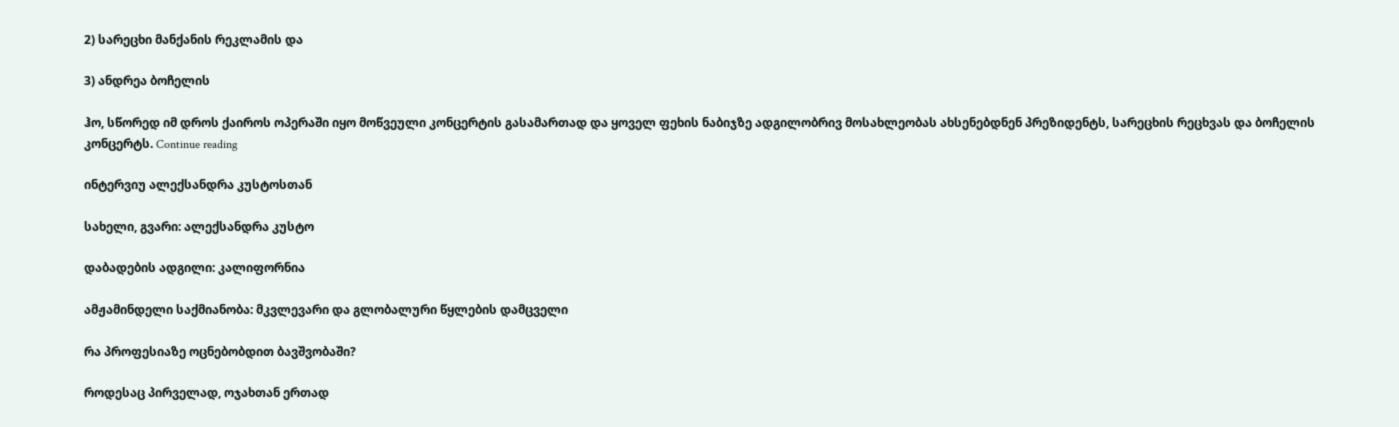2) სარეცხი მანქანის რეკლამის და

3) ანდრეა ბოჩელის

ჰო, სწორედ იმ დროს ქაიროს ოპერაში იყო მოწვეული კონცერტის გასამართად და ყოველ ფეხის ნაბიჯზე ადგილობრივ მოსახლეობას ახსენებდნენ პრეზიდენტს, სარეცხის რეცხვას და ბოჩელის კონცერტს. Continue reading

ინტერვიუ ალექსანდრა კუსტოსთან

სახელი, გვარი: ალექსანდრა კუსტო

დაბადების ადგილი: კალიფორნია

ამჟამინდელი საქმიანობა: მკვლევარი და გლობალური წყლების დამცველი

რა პროფესიაზე ოცნებობდით ბავშვობაში?

როდესაც პირველად, ოჯახთან ერთად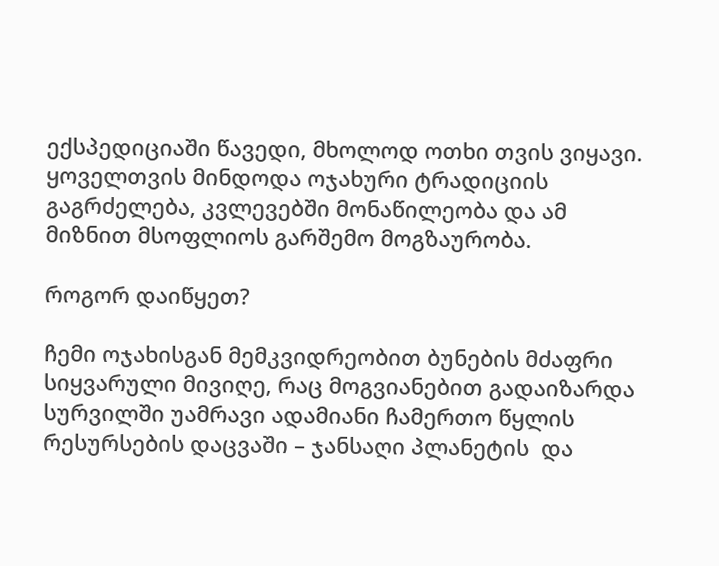ექსპედიციაში წავედი, მხოლოდ ოთხი თვის ვიყავი. ყოველთვის მინდოდა ოჯახური ტრადიციის გაგრძელება, კვლევებში მონაწილეობა და ამ მიზნით მსოფლიოს გარშემო მოგზაურობა.

როგორ დაიწყეთ?

ჩემი ოჯახისგან მემკვიდრეობით ბუნების მძაფრი სიყვარული მივიღე, რაც მოგვიანებით გადაიზარდა სურვილში უამრავი ადამიანი ჩამერთო წყლის რესურსების დაცვაში – ჯანსაღი პლანეტის  და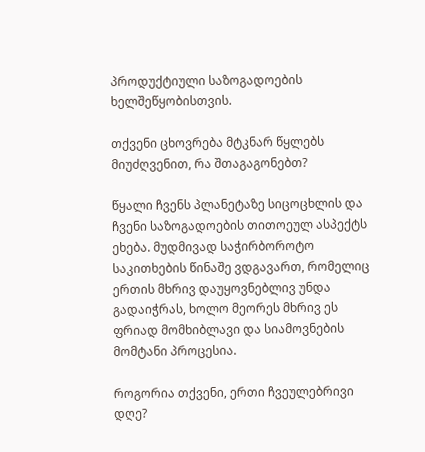პროდუქტიული საზოგადოების ხელშეწყობისთვის.

თქვენი ცხოვრება მტკნარ წყლებს მიუძღვენით, რა შთაგაგონებთ?

წყალი ჩვენს პლანეტაზე სიცოცხლის და ჩვენი საზოგადოების თითოეულ ასპექტს ეხება. მუდმივად საჭირბოროტო საკითხების წინაშე ვდგავართ, რომელიც ერთის მხრივ დაუყოვნებლივ უნდა გადაიჭრას, ხოლო მეორეს მხრივ ეს ფრიად მომხიბლავი და სიამოვნების მომტანი პროცესია.

როგორია თქვენი, ერთი ჩვეულებრივი დღე?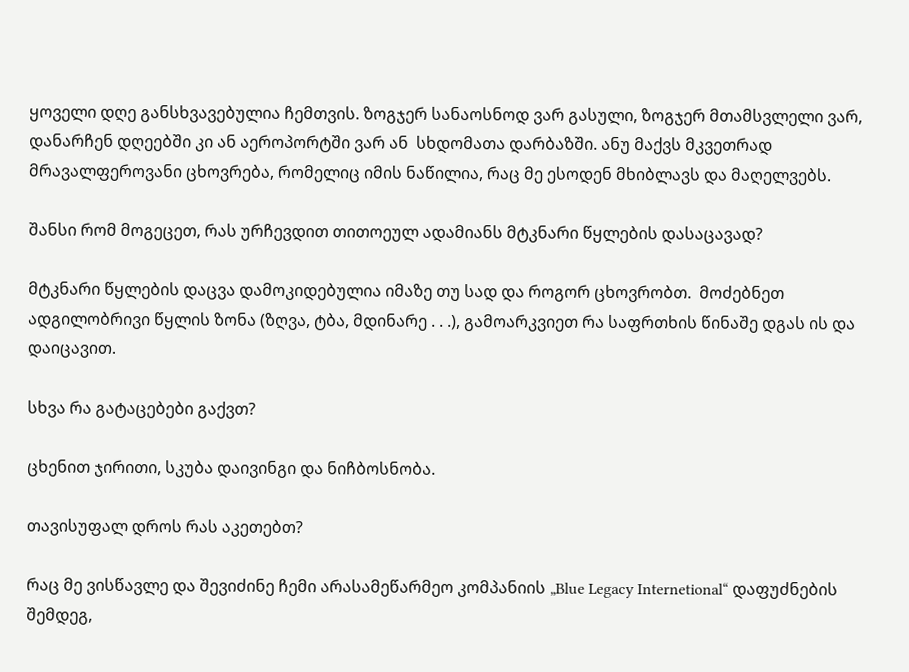ყოველი დღე განსხვავებულია ჩემთვის. ზოგჯერ სანაოსნოდ ვარ გასული, ზოგჯერ მთამსვლელი ვარ, დანარჩენ დღეებში კი ან აეროპორტში ვარ ან  სხდომათა დარბაზში. ანუ მაქვს მკვეთრად მრავალფეროვანი ცხოვრება, რომელიც იმის ნაწილია, რაც მე ესოდენ მხიბლავს და მაღელვებს.

შანსი რომ მოგეცეთ, რას ურჩევდით თითოეულ ადამიანს მტკნარი წყლების დასაცავად?

მტკნარი წყლების დაცვა დამოკიდებულია იმაზე თუ სად და როგორ ცხოვრობთ.  მოძებნეთ ადგილობრივი წყლის ზონა (ზღვა, ტბა, მდინარე . . .), გამოარკვიეთ რა საფრთხის წინაშე დგას ის და დაიცავით.

სხვა რა გატაცებები გაქვთ?

ცხენით ჯირითი, სკუბა დაივინგი და ნიჩბოსნობა.

თავისუფალ დროს რას აკეთებთ?

რაც მე ვისწავლე და შევიძინე ჩემი არასამეწარმეო კომპანიის „Blue Legacy Internetional“ დაფუძნების შემდეგ,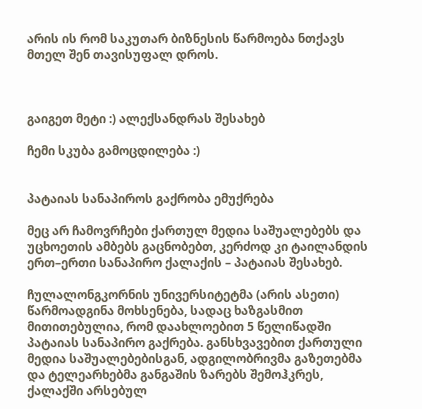არის ის რომ საკუთარ ბიზნესის წარმოება ნთქავს მთელ შენ თავისუფალ დროს.



გაიგეთ მეტი :) ალექსანდრას შესახებ

ჩემი სკუბა გამოცდილება :)


პატაიას სანაპიროს გაქრობა ემუქრება

მეც არ ჩამოვრჩები ქართულ მედია საშუალებებს და უცხოეთის ამბებს გაცნობებთ, კერძოდ კი ტაილანდის ერთ–ერთი სანაპირო ქალაქის – პატაიას შესახებ.

ჩულალონგკორნის უნივერსიტეტმა (არის ასეთი)  წარმოადგინა მოხსენება, სადაც ხაზგასმით მითითებულია, რომ დაახლოებით 5 წელიწადში პატაიას სანაპირო გაქრება. განსხვავებით ქართული მედია საშუალებებისგან, ადგილობრივმა გაზეთებმა და ტელეარხებმა განგაშის ზარებს შემოჰკრეს, ქალაქში არსებულ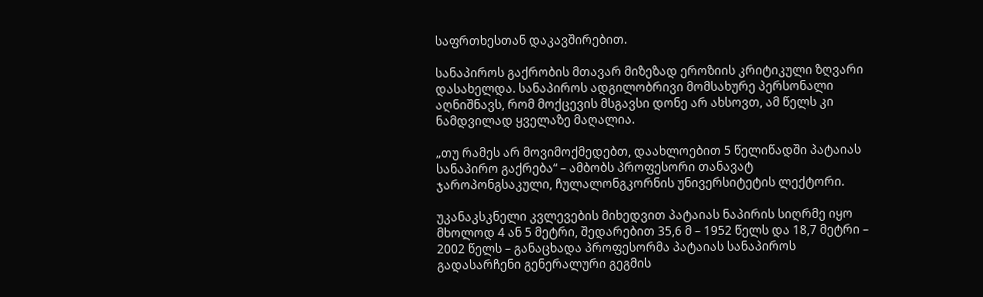საფრთხესთან დაკავშირებით.

სანაპიროს გაქრობის მთავარ მიზეზად ეროზიის კრიტიკული ზღვარი დასახელდა. სანაპიროს ადგილობრივი მომსახურე პერსონალი აღნიშნავს, რომ მოქცევის მსგავსი დონე არ ახსოვთ, ამ წელს კი ნამდვილად ყველაზე მაღალია.

„თუ რამეს არ მოვიმოქმედებთ, დაახლოებით 5 წელიწადში პატაიას სანაპირო გაქრება“ – ამბობს პროფესორი თანავატ ჯაროპონგსაკული, ჩულალონგკორნის უნივერსიტეტის ლექტორი.

უკანაკსკნელი კვლევების მიხედვით პატაიას ნაპირის სიღრმე იყო მხოლოდ 4 ან 5 მეტრი, შედარებით 35,6 მ – 1952 წელს და 18,7 მეტრი – 2002 წელს – განაცხადა პროფესორმა პატაიას სანაპიროს გადასარჩენი გენერალური გეგმის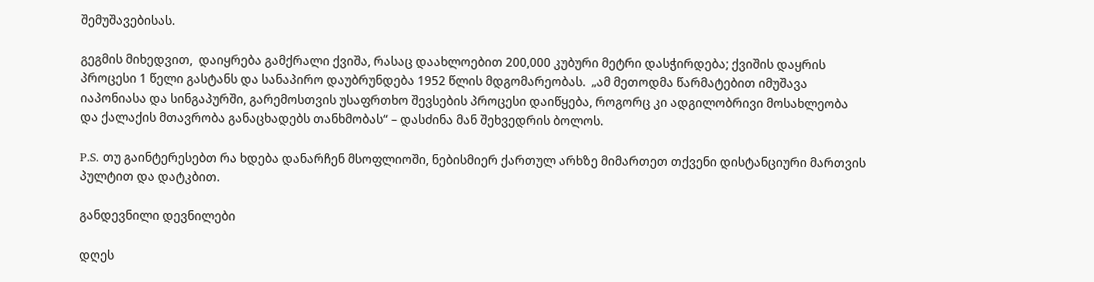შემუშავებისას.

გეგმის მიხედვით,  დაიყრება გამქრალი ქვიშა, რასაც დაახლოებით 200,000 კუბური მეტრი დასჭირდება; ქვიშის დაყრის პროცესი 1 წელი გასტანს და სანაპირო დაუბრუნდება 1952 წლის მდგომარეობას.  „ამ მეთოდმა წარმატებით იმუშავა იაპონიასა და სინგაპურში, გარემოსთვის უსაფრთხო შევსების პროცესი დაიწყება, როგორც კი ადგილობრივი მოსახლეობა და ქალაქის მთავრობა განაცხადებს თანხმობას“ – დასძინა მან შეხვედრის ბოლოს.

P.S. თუ გაინტერესებთ რა ხდება დანარჩენ მსოფლიოში, ნებისმიერ ქართულ არხზე მიმართეთ თქვენი დისტანციური მართვის პულტით და დატკბით.

განდევნილი დევნილები

დღეს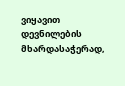ვიყავით დევნილების მხარდასაჭერად,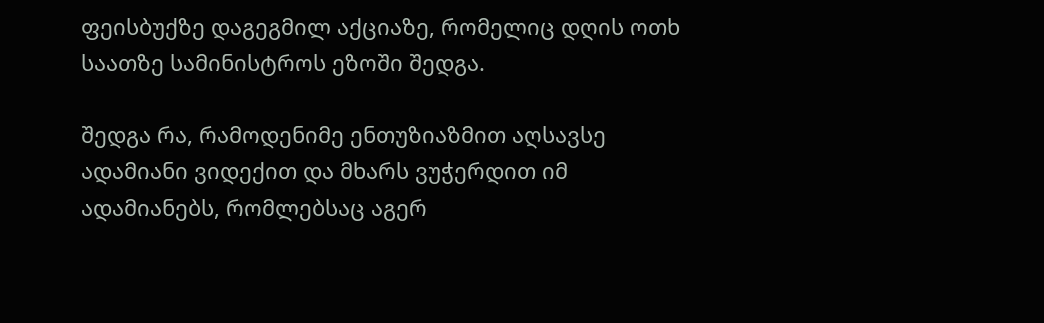ფეისბუქზე დაგეგმილ აქციაზე, რომელიც დღის ოთხ საათზე სამინისტროს ეზოში შედგა.

შედგა რა, რამოდენიმე ენთუზიაზმით აღსავსე ადამიანი ვიდექით და მხარს ვუჭერდით იმ ადამიანებს, რომლებსაც აგერ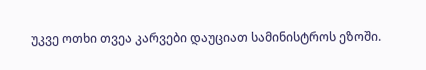უკვე ოთხი თვეა კარვები დაუციათ სამინისტროს ეზოში.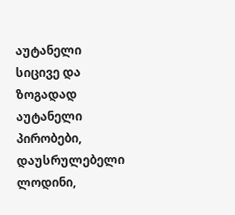აუტანელი სიცივე და ზოგადად აუტანელი პირობები, დაუსრულებელი ლოდინი,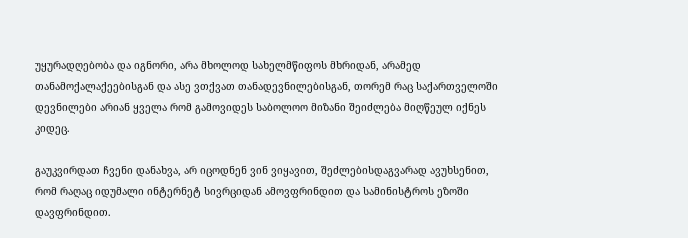უყურადღებობა და იგნორი, არა მხოლოდ სახელმწიფოს მხრიდან, არამედ თანამოქალაქეებისგან და ასე ვთქვათ თანადევნილებისგან, თორემ რაც საქართველოში დევნილები არიან ყველა რომ გამოვიდეს საბოლოო მიზანი შეიძლება მიღწეულ იქნეს კიდეც.

გაუკვირდათ ჩვენი დანახვა, არ იცოდნენ ვინ ვიყავით, შეძლებისდაგვარად ავუხსენით, რომ რაღაც იდუმალი ინტერნეტ სივრციდან ამოვფრინდით და სამინისტროს ეზოში დავფრინდით.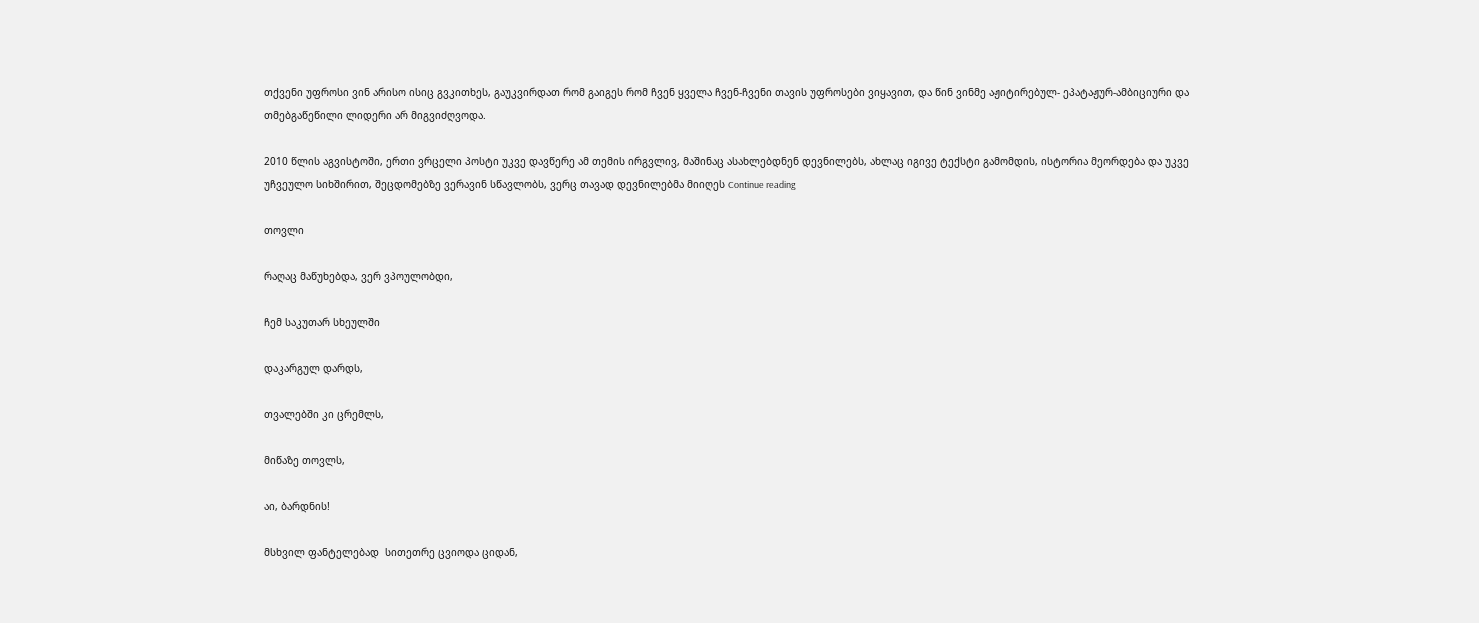თქვენი უფროსი ვინ არისო ისიც გვკითხეს, გაუკვირდათ რომ გაიგეს რომ ჩვენ ყველა ჩვენ-ჩვენი თავის უფროსები ვიყავით, და წინ ვინმე აჟიტირებულ- ეპატაჟურ-ამბიციური და თმებგაწეწილი ლიდერი არ მიგვიძღვოდა.

2010 წლის აგვისტოში, ერთი ვრცელი პოსტი უკვე დავწერე ამ თემის ირგვლივ, მაშინაც ასახლებდნენ დევნილებს, ახლაც იგივე ტექსტი გამომდის, ისტორია მეორდება და უკვე უჩვეულო სიხშირით, შეცდომებზე ვერავინ სწავლობს, ვერც თავად დევნილებმა მიიღეს Continue reading

თოვლი

რაღაც მაწუხებდა, ვერ ვპოულობდი,

ჩემ საკუთარ სხეულში

დაკარგულ დარდს,

თვალებში კი ცრემლს,

მიწაზე თოვლს,

აი, ბარდნის!

მსხვილ ფანტელებად  სითეთრე ცვიოდა ციდან,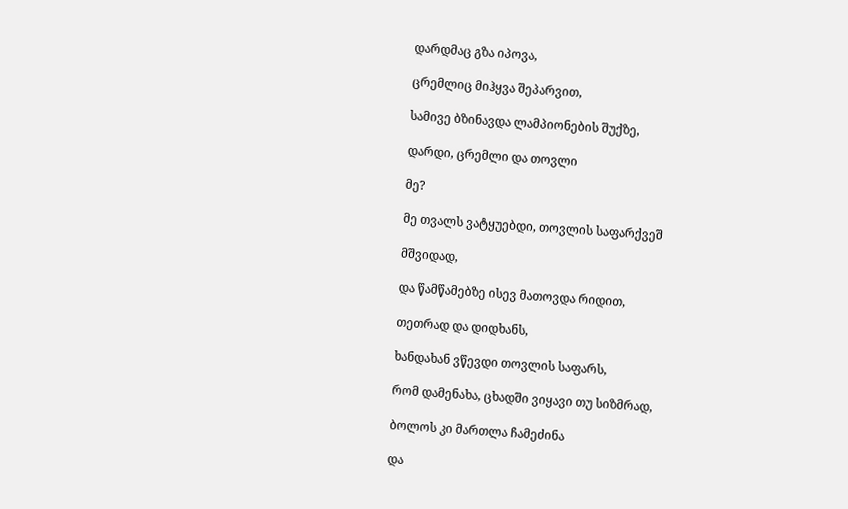დარდმაც გზა იპოვა,

ცრემლიც მიჰყვა შეპარვით,

სამივე ბზინავდა ლამპიონების შუქზე,

დარდი, ცრემლი და თოვლი

მე?

მე თვალს ვატყუებდი, თოვლის საფარქვეშ

მშვიდად,

და წამწამებზე ისევ მათოვდა რიდით,

თეთრად და დიდხანს,

ხანდახან ვწევდი თოვლის საფარს,

რომ დამენახა, ცხადში ვიყავი თუ სიზმრად,

ბოლოს კი მართლა ჩამეძინა

და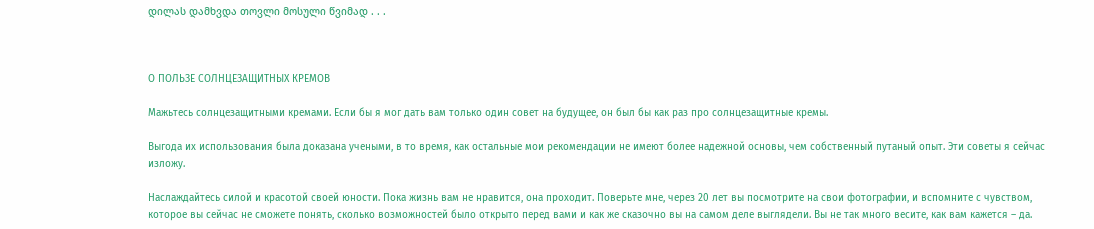დილას დამხვდა თოვლი მოსული წვიმად . . .



О ПОЛЬЗЕ СОЛНЦЕЗАЩИТНЫХ КРЕМОВ

Мажьтесь солнцезащитными кремами. Если бы я мог дать вам только один совет на будущее, он был бы как раз про солнцезащитные кремы.

Выгода их использования была доказана учеными, в то время, как остальные мои рекомендации не имеют более надежной основы, чем собственный путаный опыт. Эти советы я сейчас изложу.

Наслаждайтесь силой и красотой своей юности. Пока жизнь вам не нравится, она проходит. Поверьте мне, через 20 лет вы посмотрите на свои фотографии, и вспомните с чувством, которое вы сейчас не сможете понять, сколько возможностей было открыто перед вами и как же сказочно вы на самом деле выглядели. Вы не так много весите, как вам кажется – да.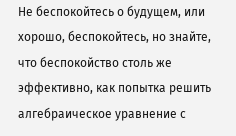Не беспокойтесь о будущем, или хорошо, беспокойтесь, но знайте, что беспокойство столь же эффективно, как попытка решить алгебраическое уравнение с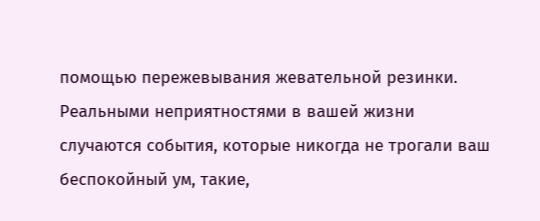помощью пережевывания жевательной резинки. Реальными неприятностями в вашей жизни случаются события, которые никогда не трогали ваш беспокойный ум, такие,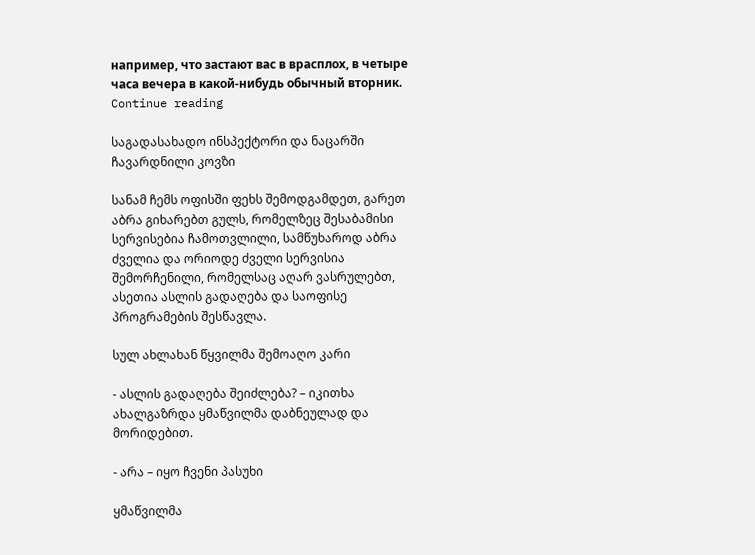например, что застают вас в врасплох, в четыре часа вечера в какой-нибудь обычный вторник. Continue reading

საგადასახადო ინსპექტორი და ნაცარში ჩავარდნილი კოვზი

სანამ ჩემს ოფისში ფეხს შემოდგამდეთ, გარეთ აბრა გიხარებთ გულს, რომელზეც შესაბამისი სერვისებია ჩამოთვლილი, სამწუხაროდ აბრა ძველია და ორიოდე ძველი სერვისია შემორჩენილი, რომელსაც აღარ ვასრულებთ, ასეთია ასლის გადაღება და საოფისე პროგრამების შესწავლა.

სულ ახლახან წყვილმა შემოაღო კარი

- ასლის გადაღება შეიძლება? – იკითხა ახალგაზრდა ყმაწვილმა დაბნეულად და მორიდებით.

- არა – იყო ჩვენი პასუხი

ყმაწვილმა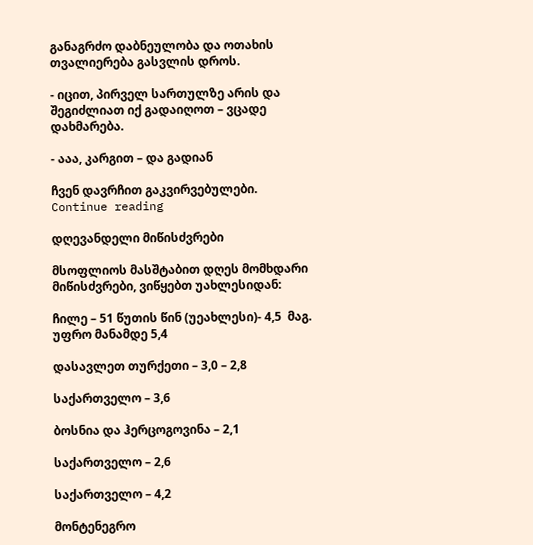განაგრძო დაბნეულობა და ოთახის თვალიერება გასვლის დროს.

- იცით, პირველ სართულზე არის და შეგიძლიათ იქ გადაიღოთ – ვცადე დახმარება.

- ააა, კარგით – და გადიან

ჩვენ დავრჩით გაკვირვებულები.
Continue reading

დღევანდელი მიწისძვრები

მსოფლიოს მასშტაბით დღეს მომხდარი მიწისძვრები, ვიწყებთ უახლესიდან:

ჩილე – 51 წუთის წინ (უეახლესი)- 4,5  მაგ.  უფრო მანამდე 5,4

დასავლეთ თურქეთი – 3,0 – 2,8

საქართველო – 3,6

ბოსნია და ჰერცოგოვინა – 2,1

საქართველო – 2,6

საქართველო – 4,2

მონტენეგრო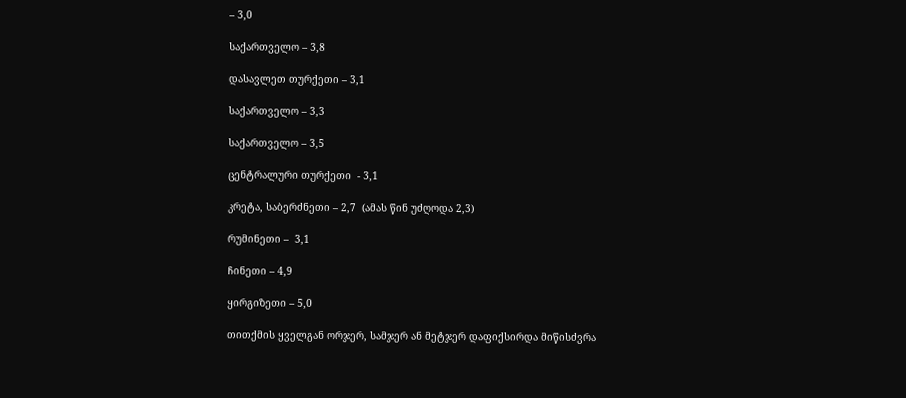– 3,0

საქართველო – 3,8

დასავლეთ თურქეთი – 3,1

საქართველო – 3,3

საქართველო – 3,5

ცენტრალური თურქეთი  - 3,1

კრეტა, საბერძნეთი – 2,7  (ამას წინ უძღოდა 2,3)

რუმინეთი –  3,1

ჩინეთი – 4,9

ყირგიზეთი – 5,0

თითქმის ყველგან ორჯერ, სამჯერ ან მეტჯერ დაფიქსირდა მიწისძვრა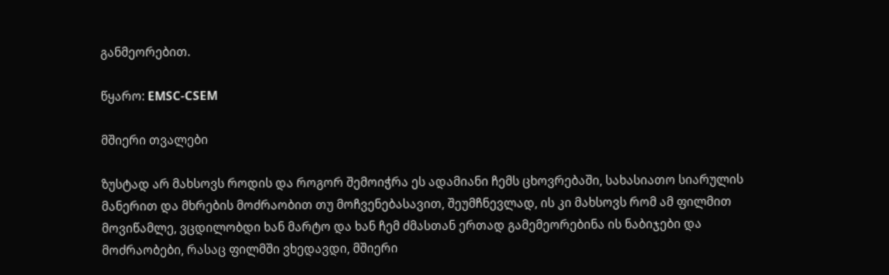განმეორებით.

წყარო: EMSC-CSEM

მშიერი თვალები

ზუსტად არ მახსოვს როდის და როგორ შემოიჭრა ეს ადამიანი ჩემს ცხოვრებაში, სახასიათო სიარულის მანერით და მხრების მოძრაობით თუ მოჩვენებასავით, შეუმჩნევლად, ის კი მახსოვს რომ ამ ფილმით მოვიწამლე, ვცდილობდი ხან მარტო და ხან ჩემ ძმასთან ერთად გამემეორებინა ის ნაბიჯები და მოძრაობები, რასაც ფილმში ვხედავდი, მშიერი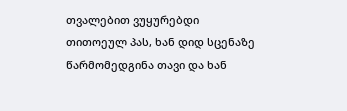თვალებით ვუყურებდი თითოეულ პას, ხან დიდ სცენაზე წარმომედგინა თავი და ხან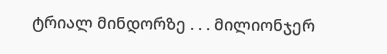ტრიალ მინდორზე . . . მილიონჯერ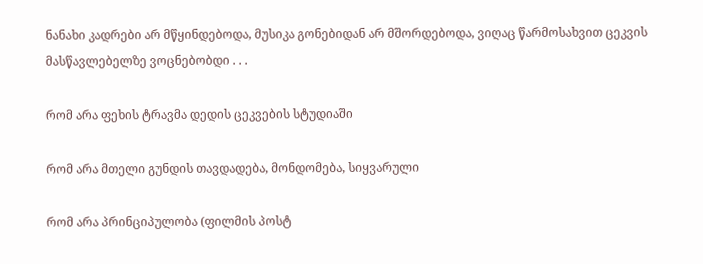ნანახი კადრები არ მწყინდებოდა, მუსიკა გონებიდან არ მშორდებოდა, ვიღაც წარმოსახვით ცეკვის მასწავლებელზე ვოცნებობდი . . .

რომ არა ფეხის ტრავმა დედის ცეკვების სტუდიაში

რომ არა მთელი გუნდის თავდადება, მონდომება, სიყვარული

რომ არა პრინციპულობა (ფილმის პოსტ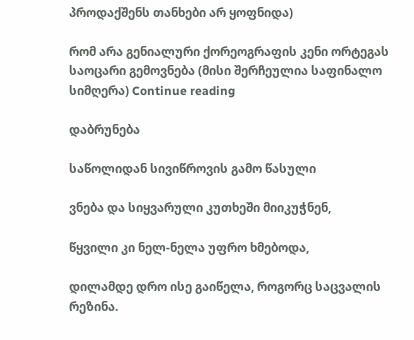პროდაქშენს თანხები არ ყოფნიდა)

რომ არა გენიალური ქორეოგრაფის კენი ორტეგას საოცარი გემოვნება (მისი შერჩეულია საფინალო სიმღერა) Continue reading

დაბრუნება

საწოლიდან სივიწროვის გამო წასული

ვნება და სიყვარული კუთხეში მიიკუჭნენ,

წყვილი კი ნელ-ნელა უფრო ხმებოდა,

დილამდე დრო ისე გაიწელა, როგორც საცვალის რეზინა.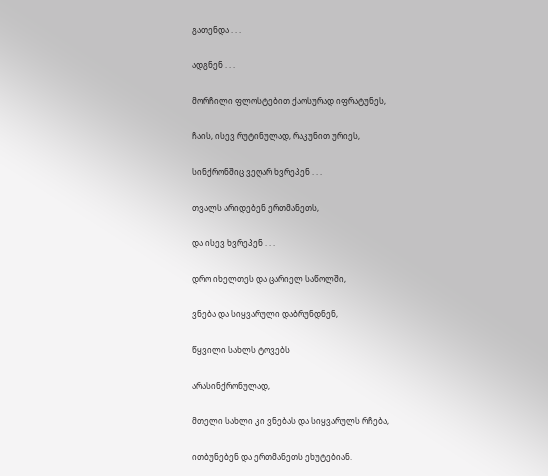გათენდა . . .

ადგნენ . . .

მორჩილი ფლოსტებით ქაოსურად იფრატუნეს,

ჩაის, ისევ რუტინულად, რაკუნით ურიეს,

სინქრონშიც ვეღარ ხვრეპენ . . .

თვალს არიდებენ ერთმანეთს,

და ისევ ხვრეპენ . . .

დრო იხელთეს და ცარიელ საწოლში,

ვნება და სიყვარული დაბრუნდნენ,

წყვილი სახლს ტოვებს

არასინქრონულად,

მთელი სახლი კი ვნებას და სიყვარულს რჩება,

ითბუნებენ და ერთმანეთს ეხუტებიან.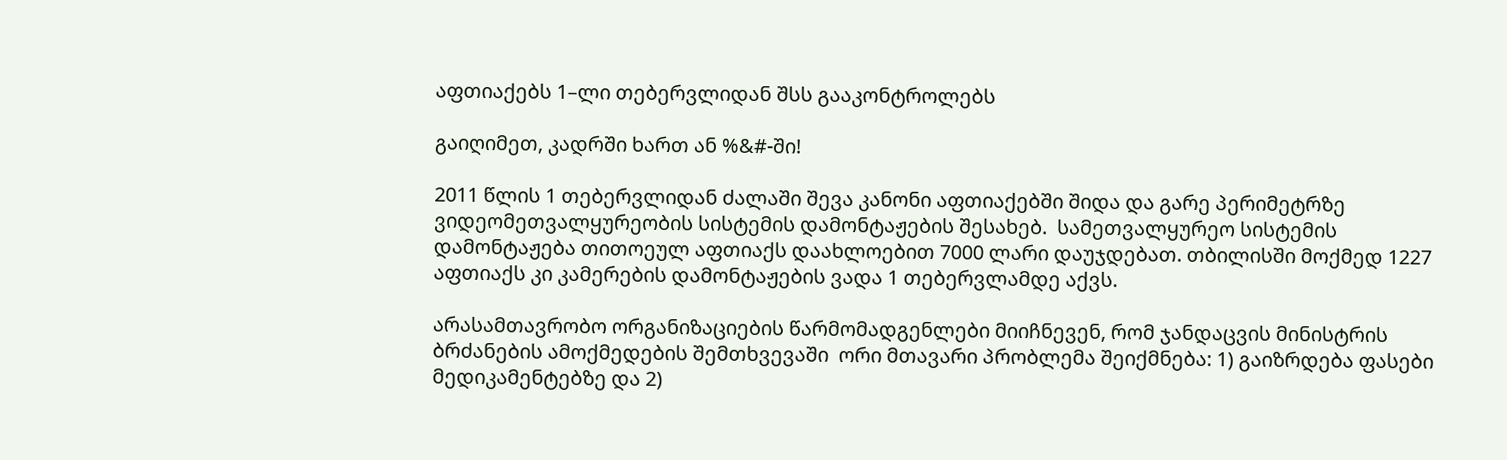აფთიაქებს 1–ლი თებერვლიდან შსს გააკონტროლებს

გაიღიმეთ, კადრში ხართ ან %&#-ში!

2011 წლის 1 თებერვლიდან ძალაში შევა კანონი აფთიაქებში შიდა და გარე პერიმეტრზე ვიდეომეთვალყურეობის სისტემის დამონტაჟების შესახებ.  სამეთვალყურეო სისტემის დამონტაჟება თითოეულ აფთიაქს დაახლოებით 7000 ლარი დაუჯდებათ. თბილისში მოქმედ 1227 აფთიაქს კი კამერების დამონტაჟების ვადა 1 თებერვლამდე აქვს.

არასამთავრობო ორგანიზაციების წარმომადგენლები მიიჩნევენ, რომ ჯანდაცვის მინისტრის ბრძანების ამოქმედების შემთხვევაში  ორი მთავარი პრობლემა შეიქმნება: 1) გაიზრდება ფასები მედიკამენტებზე და 2)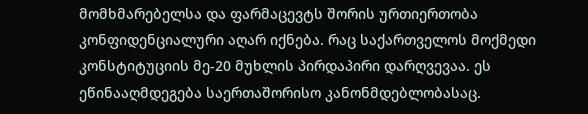მომხმარებელსა და ფარმაცევტს შორის ურთიერთობა კონფიდენციალური აღარ იქნება. რაც საქართველოს მოქმედი კონსტიტუციის მე-20 მუხლის პირდაპირი დარღვევაა. ეს ეწინააღმდეგება საერთაშორისო კანონმდებლობასაც.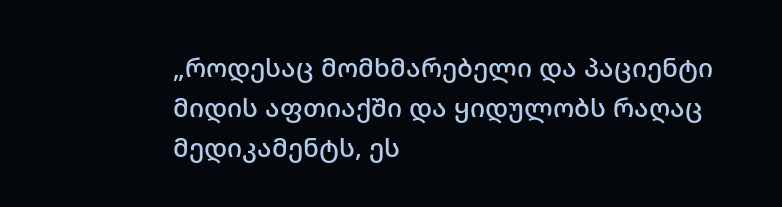„როდესაც მომხმარებელი და პაციენტი მიდის აფთიაქში და ყიდულობს რაღაც მედიკამენტს, ეს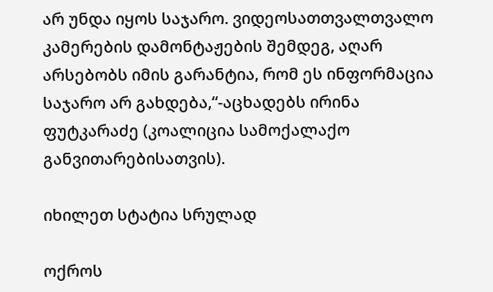არ უნდა იყოს საჯარო. ვიდეოსათთვალთვალო კამერების დამონტაჟების შემდეგ, აღარ არსებობს იმის გარანტია, რომ ეს ინფორმაცია საჯარო არ გახდება,“-აცხადებს ირინა ფუტკარაძე (კოალიცია სამოქალაქო განვითარებისათვის).

იხილეთ სტატია სრულად

ოქროს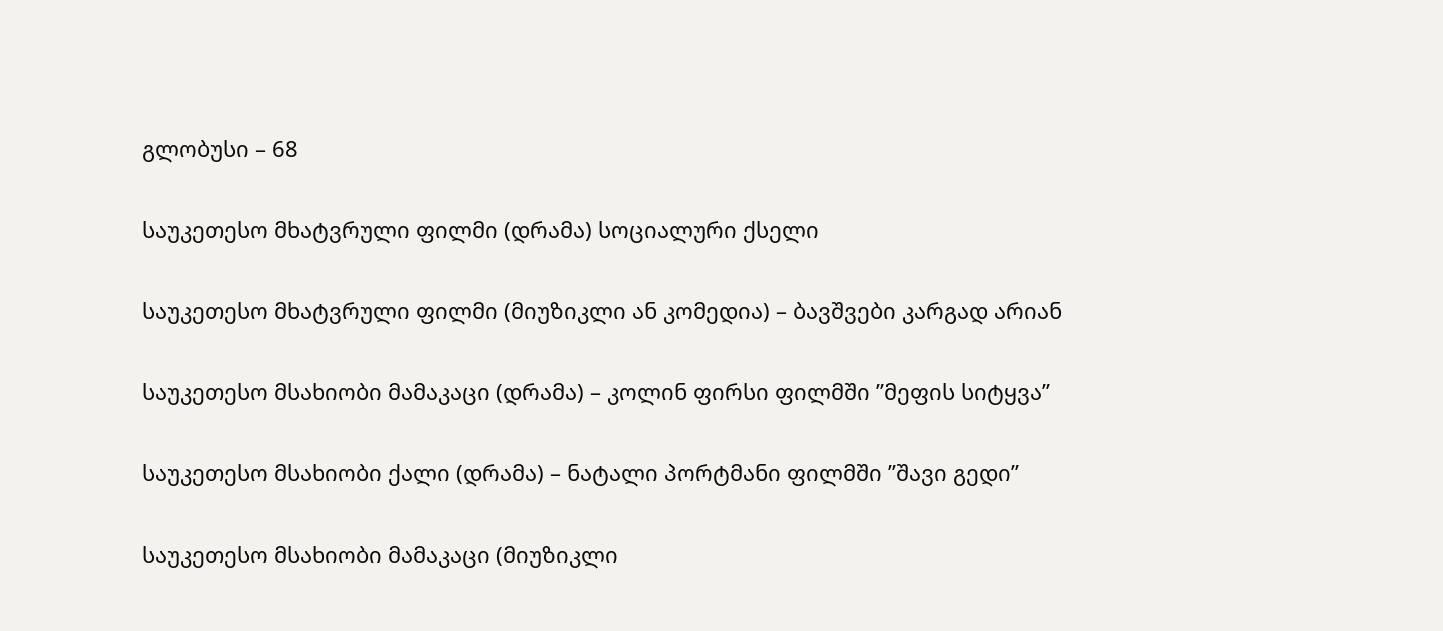გლობუსი – 68

საუკეთესო მხატვრული ფილმი (დრამა) სოციალური ქსელი

საუკეთესო მხატვრული ფილმი (მიუზიკლი ან კომედია) – ბავშვები კარგად არიან

საუკეთესო მსახიობი მამაკაცი (დრამა) – კოლინ ფირსი ფილმში ”მეფის სიტყვა”

საუკეთესო მსახიობი ქალი (დრამა) – ნატალი პორტმანი ფილმში ”შავი გედი”

საუკეთესო მსახიობი მამაკაცი (მიუზიკლი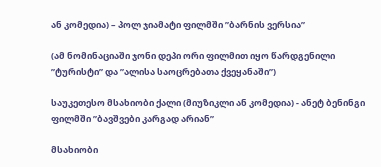ან კომედია) – პოლ ჯიამატი ფილმში ”ბარნის ვერსია”

(ამ ნომინაციაში ჯონი დეპი ორი ფილმით იყო წარდგენილი ”ტურისტი” და ”ალისა საოცრებათა ქვეყანაში”)

საუკეთესო მსახიობი ქალი (მიუზიკლი ან კომედია) - ანეტ ბენინგი ფილმში ”ბავშვები კარგად არიან”

მსახიობი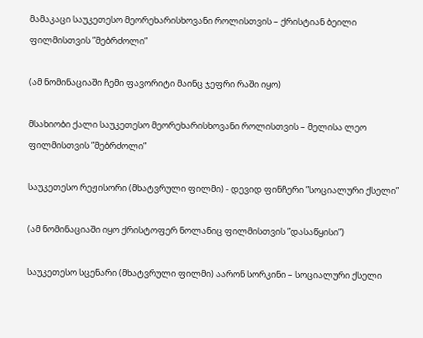მამაკაცი საუკეთესო მეორეხარისხოვანი როლისთვის – ქრისტიან ბეილი ფილმისთვის ”მებრძოლი”

(ამ ნომინაციაში ჩემი ფავორიტი მაინც ჯეფრი რაში იყო)

მსახიობი ქალი საუკეთესო მეორეხარისხოვანი როლისთვის – მელისა ლეო ფილმისთვის ”მებრძოლი”

საუკეთესო რეჟისორი (მხატვრული ფილმი) - დევიდ ფინჩერი ”სოციალური ქსელი”

(ამ ნომინაციაში იყო ქრისტოფერ ნოლანიც ფილმისთვის ”დასაწყისი”)

საუკეთესო სცენარი (მხატვრული ფილმი) აარონ სორკინი – სოციალური ქსელი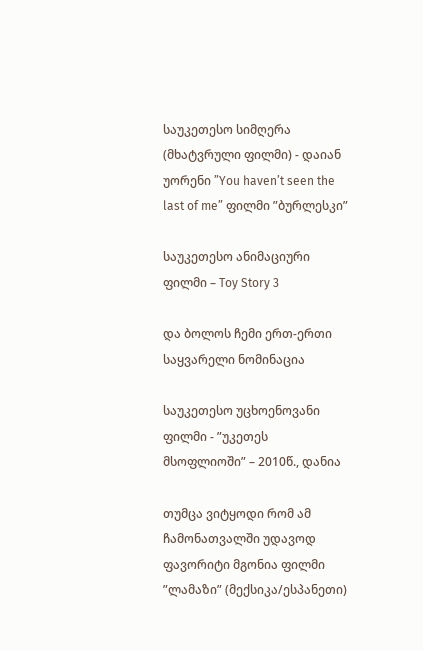საუკეთესო სიმღერა (მხატვრული ფილმი) - დაიან უორენი ”You haven’t seen the last of me” ფილმი ”ბურლესკი”

საუკეთესო ანიმაციური ფილმი – Toy Story 3

და ბოლოს ჩემი ერთ-ერთი საყვარელი ნომინაცია

საუკეთესო უცხოენოვანი ფილმი - ”უკეთეს მსოფლიოში” – 2010წ., დანია

თუმცა ვიტყოდი რომ ამ ჩამონათვალში უდავოდ ფავორიტი მგონია ფილმი ”ლამაზი” (მექსიკა/ესპანეთი)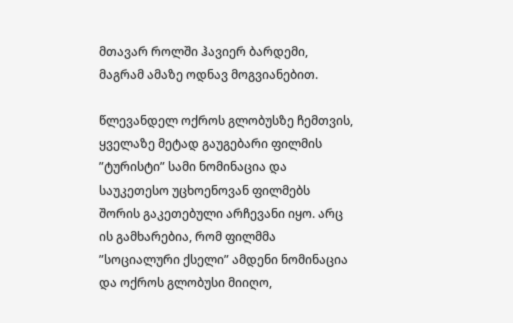მთავარ როლში ჰავიერ ბარდემი, მაგრამ ამაზე ოდნავ მოგვიანებით.

წლევანდელ ოქროს გლობუსზე ჩემთვის, ყველაზე მეტად გაუგებარი ფილმის ”ტურისტი” სამი ნომინაცია და საუკეთესო უცხოენოვან ფილმებს შორის გაკეთებული არჩევანი იყო. არც ის გამხარებია, რომ ფილმმა ”სოციალური ქსელი” ამდენი ნომინაცია და ოქროს გლობუსი მიიღო,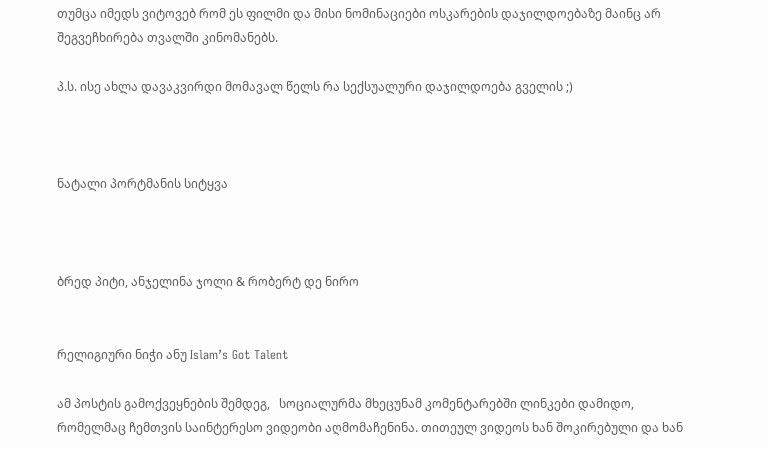თუმცა იმედს ვიტოვებ რომ ეს ფილმი და მისი ნომინაციები ოსკარების დაჯილდოებაზე მაინც არ შეგვეჩხირება თვალში კინომანებს.

პ.ს. ისე ახლა დავაკვირდი მომავალ წელს რა სექსუალური დაჯილდოება გველის ;)



ნატალი პორტმანის სიტყვა



ბრედ პიტი, ანჯელინა ჯოლი & რობერტ დე ნირო


რელიგიური ნიჭი ანუ Islam’s Got Talent

ამ პოსტის გამოქვეყნების შემდეგ,   სოციალურმა მხეცუნამ კომენტარებში ლინკები დამიდო, რომელმაც ჩემთვის საინტერესო ვიდეობი აღმომაჩენინა. თითეულ ვიდეოს ხან შოკირებული და ხან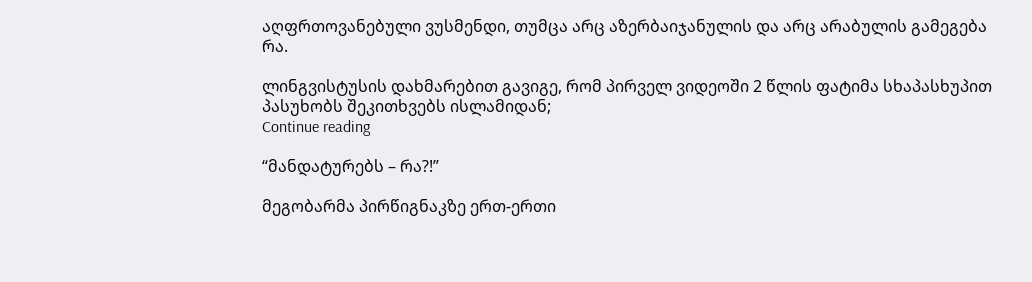აღფრთოვანებული ვუსმენდი, თუმცა არც აზერბაიჯანულის და არც არაბულის გამეგება რა.

ლინგვისტუსის დახმარებით გავიგე, რომ პირველ ვიდეოში 2 წლის ფატიმა სხაპასხუპით პასუხობს შეკითხვებს ისლამიდან;
Continue reading

“მანდატურებს – რა?!”

მეგობარმა პირწიგნაკზე ერთ-ერთი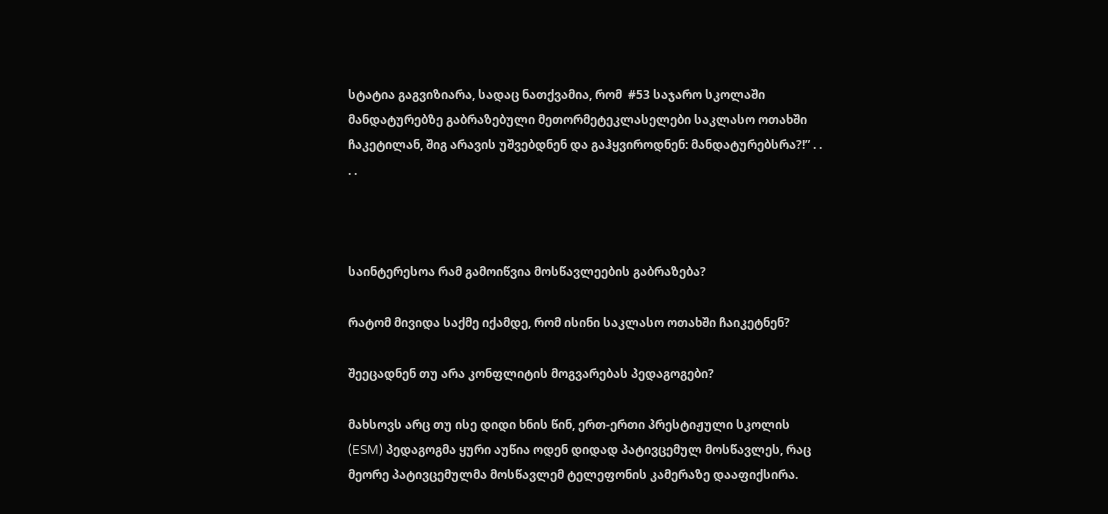სტატია გაგვიზიარა, სადაც ნათქვამია, რომ  #53 საჯარო სკოლაში მანდატურებზე გაბრაზებული მეთორმეტეკლასელები საკლასო ოთახში ჩაკეტილან, შიგ არავის უშვებდნენ და გაჰყვიროდნენ: მანდატურებსრა?!” . . . .



საინტერესოა რამ გამოიწვია მოსწავლეების გაბრაზება?

რატომ მივიდა საქმე იქამდე, რომ ისინი საკლასო ოთახში ჩაიკეტნენ?

შეეცადნენ თუ არა კონფლიტის მოგვარებას პედაგოგები?

მახსოვს არც თუ ისე დიდი ხნის წინ, ერთ-ერთი პრესტიჟული სკოლის (ESM) პედაგოგმა ყური აუწია ოდენ დიდად პატივცემულ მოსწავლეს, რაც მეორე პატივცემულმა მოსწავლემ ტელეფონის კამერაზე დააფიქსირა.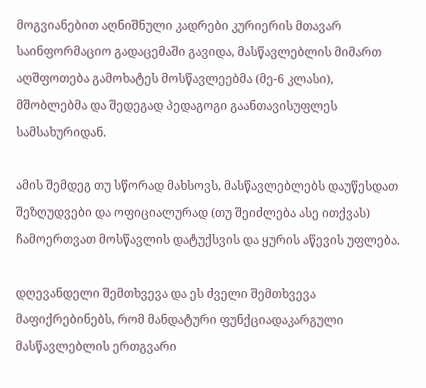მოგვიანებით აღნიშნული კადრები კურიერის მთავარ საინფორმაციო გადაცემაში გავიდა, მასწავლებლის მიმართ აღშფოთება გამოხატეს მოსწავლეებმა (მე-6 კლასი), მშობლებმა და შედეგად პედაგოგი გაანთავისუფლეს სამსახურიდან.

ამის შემდეგ თუ სწორად მახსოვს, მასწავლებლებს დაუწესდათ შეზღუდვები და ოფიციალურად (თუ შეიძლება ასე ითქვას) ჩამოერთვათ მოსწავლის დატუქსვის და ყურის აწევის უფლება.

დღევანდელი შემთხვევა და ეს ძველი შემთხვევა მაფიქრებინებს, რომ მანდატური ფუნქციადაკარგული მასწავლებლის ერთგვარი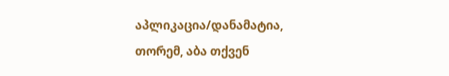აპლიკაცია/დანამატია, თორემ, აბა თქვენ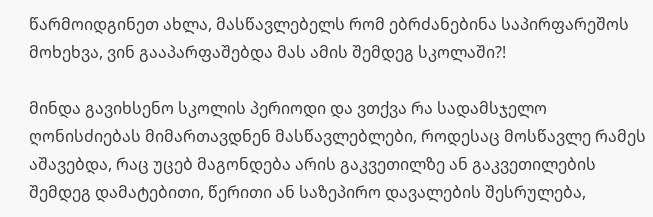წარმოიდგინეთ ახლა, მასწავლებელს რომ ებრძანებინა საპირფარეშოს მოხეხვა, ვინ გააპარფაშებდა მას ამის შემდეგ სკოლაში?!

მინდა გავიხსენო სკოლის პერიოდი და ვთქვა რა სადამსჯელო ღონისძიებას მიმართავდნენ მასწავლებლები, როდესაც მოსწავლე რამეს აშავებდა, რაც უცებ მაგონდება არის გაკვეთილზე ან გაკვეთილების შემდეგ დამატებითი, წერითი ან საზეპირო დავალების შესრულება,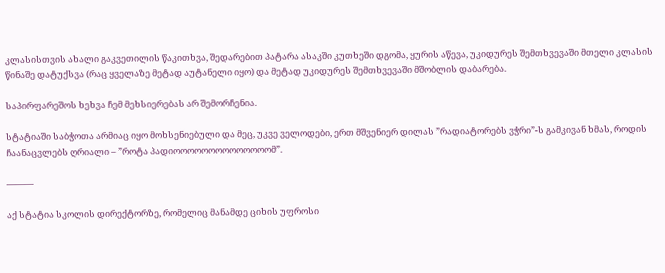კლასისთვის ახალი გაკვეთილის წაკითხვა, შედარებით პატარა ასაკში კუთხეში დგომა, ყურის აწევა, უკიდურეს შემთხვევაში მთელი კლასის წინაშე დატუქსვა (რაც ყველაზე მეტად აუტანელი იყო) და მეტად უკიდურეს შემთხვევაში მშობლის დაბარება.

საპირფარეშოს ხეხვა ჩემ მეხსიერებას არ შემორჩენია.

სტატიაში საბჭოთა არმიაც იყო მოხსენიებული და მეც, უკვე ველოდები, ერთ მშვენიერ დილას ”რადიატორებს ვჭრი”-ს გამკივან ხმას, როდის ჩაანაცვლებს ღრიალი – ”როტა პადიოოოოოოოოოოოოოომ”.

———

აქ სტატია სკოლის დირექტორზე, რომელიც მანამდე ციხის უფროსი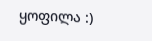ყოფილა :)